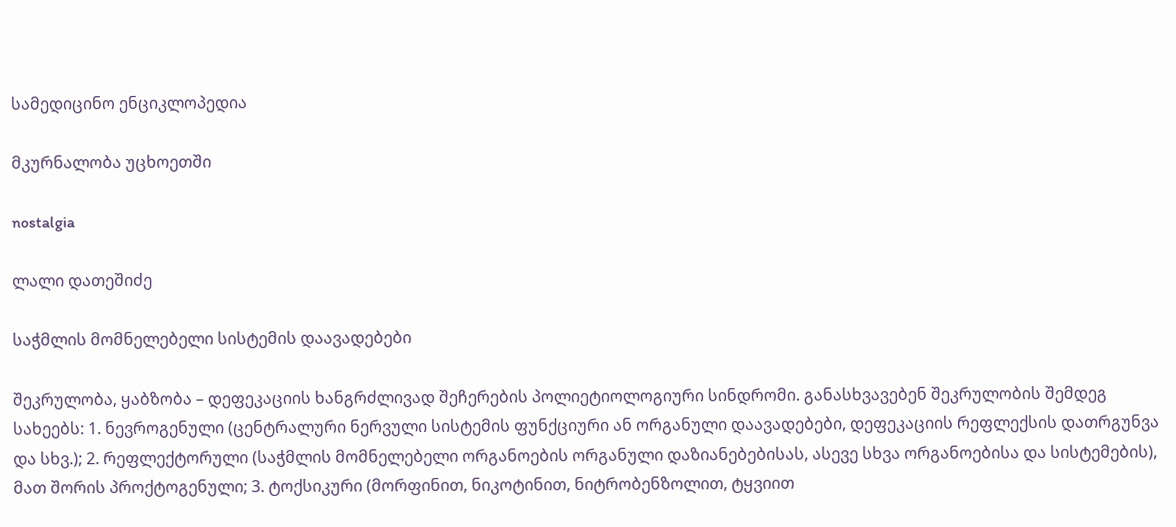სამედიცინო ენციკლოპედია

მკურნალობა უცხოეთში

nostalgia

ლალი დათეშიძე

საჭმლის მომნელებელი სისტემის დაავადებები

შეკრულობა, ყაბზობა – დეფეკაციის ხანგრძლივად შეჩერების პოლიეტიოლოგიური სინდრომი. განასხვავებენ შეკრულობის შემდეგ სახეებს: 1. ნევროგენული (ცენტრალური ნერვული სისტემის ფუნქციური ან ორგანული დაავადებები, დეფეკაციის რეფლექსის დათრგუნვა და სხვ.); 2. რეფლექტორული (საჭმლის მომნელებელი ორგანოების ორგანული დაზიანებებისას, ასევე სხვა ორგანოებისა და სისტემების), მათ შორის პროქტოგენული; 3. ტოქსიკური (მორფინით, ნიკოტინით, ნიტრობენზოლით, ტყვიით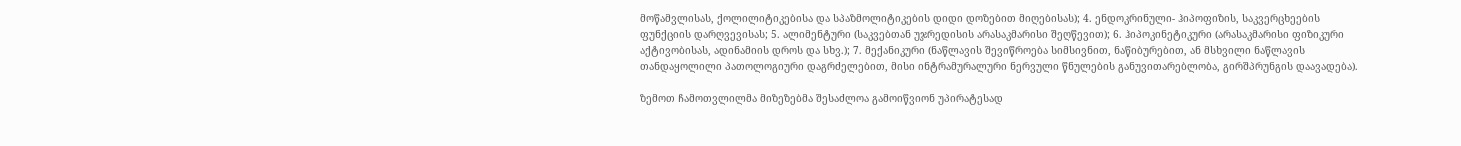მოწამვლისას, ქოლილიტიკებისა და სპაზმოლიტიკების დიდი დოზებით მიღებისას); 4. ენდოკრინული- ჰიპოფიზის, საკვერცხეების ფუნქციის დარღვევისას; 5. ალიმენტური (საკვებთან უჯრედისის არასაკმარისი შეღწევით); 6. ჰიპოკინეტიკური (არასაკმარისი ფიზიკური აქტივობისას, ადინამიის დროს და სხვ.); 7. მექანიკური (ნაწლავის შევიწროება სიმსივნით, ნაწიბურებით, ან მსხვილი ნაწლავის თანდაყოლილი პათოლოგიური დაგრძელებით, მისი ინტრამურალური ნერვული წნულების განუვითარებლობა, გირშპრუნგის დაავადება).

ზემოთ ჩამოთვლილმა მიზეზებმა შესაძლოა გამოიწვიონ უპირატესად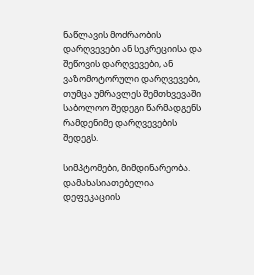ნაწლავის მოძრაობის დარღვევები ან სეკრეციისა და შეწოვის დარღვევები, ან ვაზომოტორული დარღვევები, თუმცა უმრავლეს შემთხვევაში საბოლოო შედეგი წარმადგენს რამდენიმე დარღვევების შედეგს.

სიმპტომები, მიმდინარეობა. დამახასიათებელია დეფეკაციის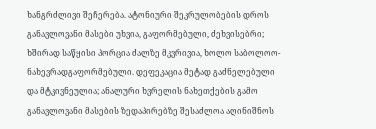ხანგრძლივი შეჩერება. ატონიური შეკრულობების დროს განავლოვანი მასები უხვია, გაფორმებული, ძეხვისებრი; ხშირად საწყისი პორცია ძალზე მკვრივია, ხოლო საბოლოო- ნახევრადგაფორმებული. დეფეკაცია მეტად გაძნელებული და მტკივნეულია; ანალური ხვრელის ნახეთქების გამო განავლოვანი მასების ზედაპირებზე შესაძლოა აღინიშნოს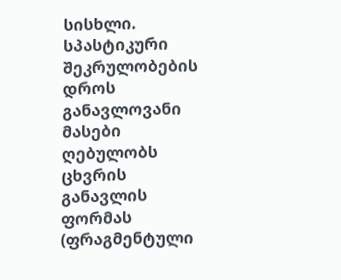სისხლი. სპასტიკური შეკრულობების დროს განავლოვანი მასები ღებულობს ცხვრის განავლის ფორმას (ფრაგმენტული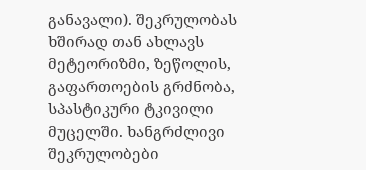განავალი). შეკრულობას ხშირად თან ახლავს მეტეორიზმი, ზეწოლის, გაფართოების გრძნობა, სპასტიკური ტკივილი მუცელში. ხანგრძლივი შეკრულობები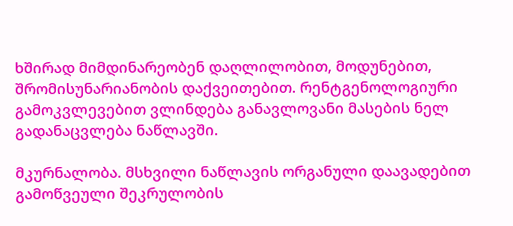ხშირად მიმდინარეობენ დაღლილობით, მოდუნებით, შრომისუნარიანობის დაქვეითებით. რენტგენოლოგიური გამოკვლევებით ვლინდება განავლოვანი მასების ნელ გადანაცვლება ნაწლავში.

მკურნალობა. მსხვილი ნაწლავის ორგანული დაავადებით გამოწვეული შეკრულობის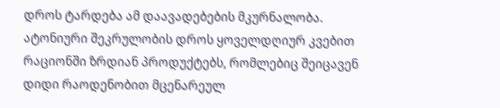დროს ტარდება ამ დაავადებების მკურნალობა. ატონიური შეკრულობის დროს ყოველდღიურ კვებით რაციონში ზრდიან პროდუქტებს, რომლებიც შეიცავენ დიდი რაოდენობით მცენარეულ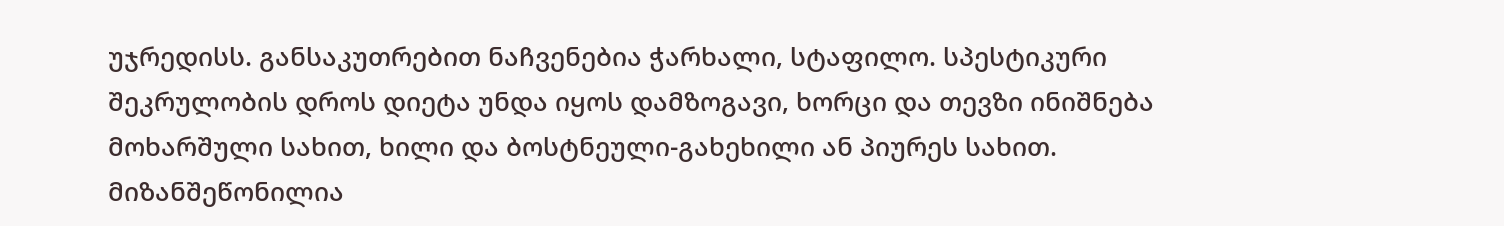უჯრედისს. განსაკუთრებით ნაჩვენებია ჭარხალი, სტაფილო. სპესტიკური შეკრულობის დროს დიეტა უნდა იყოს დამზოგავი, ხორცი და თევზი ინიშნება მოხარშული სახით, ხილი და ბოსტნეული-გახეხილი ან პიურეს სახით. მიზანშეწონილია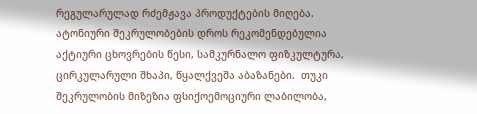რეგულარულად რძემჟავა პროდუქტების მიღება. ატონიური შეკრულობების დროს რეკომენდებულია აქტიური ცხოვრების წესი, სამკურნალო ფიზკულტურა, ცირკულარული შხაპი, წყალქვეშა აბაზანები.  თუკი შეკრულობის მიზეზია ფსიქოემოციური ლაბილობა,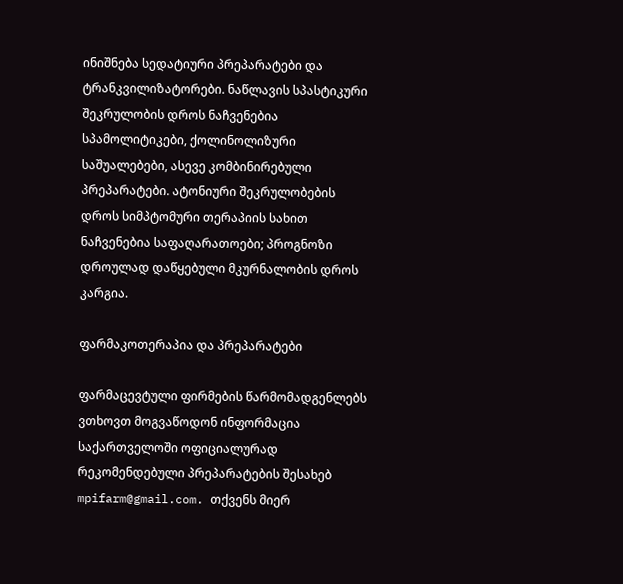ინიშნება სედატიური პრეპარატები და ტრანკვილიზატორები. ნაწლავის სპასტიკური შეკრულობის დროს ნაჩვენებია სპამოლიტიკები, ქოლინოლიზური საშუალებები, ასევე კომბინირებული პრეპარატები. ატონიური შეკრულობების დროს სიმპტომური თერაპიის სახით ნაჩვენებია საფაღარათოები; პროგნოზი დროულად დაწყებული მკურნალობის დროს კარგია.

ფარმაკოთერაპია და პრეპარატები

ფარმაცევტული ფირმების წარმომადგენლებს ვთხოვთ მოგვაწოდონ ინფორმაცია საქართველოში ოფიციალურად რეკომენდებული პრეპარატების შესახებ mpifarm@gmail.com. თქვენს მიერ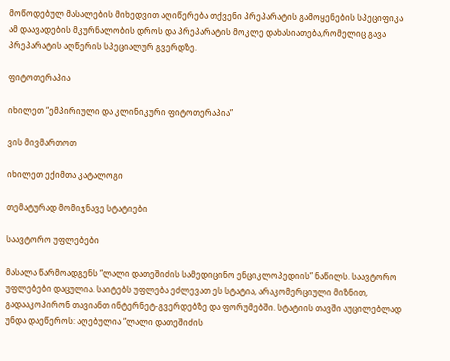მოწოდებულ მასალების მიხედვით აღიწერება თქვენი პრეპარატის გამოყენების სპეციფიკა ამ დაავადების მკურნალობის დროს და პრეპარატის მოკლე დახასიათება,რომელიც გავა პრეპარატის აღწერის სპეციალურ გვერდზე.

ფიტოთერაპია

იხილეთ “ემპირიული და კლინიკური ფიტოთერაპია”

ვის მივმართოთ

იხილეთ ექიმთა კატალოგი

თემატურად მომიჯნავე სტატიები

საავტორო უფლებები

მასალა წარმოადგენს “ლალი დათეშიძის სამედიცინო ენციკლოპედიის” ნაწილს. საავტორო უფლებები დაცულია. საიტებს უფლება ეძლევათ ეს სტატია, არაკომერციული მიზნით, გადააკოპირონ თავიანთ ინტერნეტ-გვერდებზე და ფორუმებში. სტატიის თავში აუცილებლად უნდა დაეწეროს: აღებულია “ლალი დათეშიძის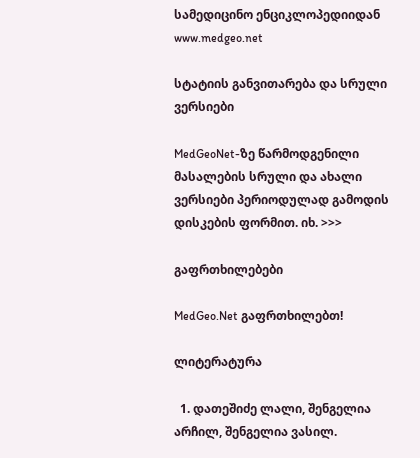სამედიცინო ენციკლოპედიიდან www.medgeo.net

სტატიის განვითარება და სრული ვერსიები

MedGeoNet-ზე წარმოდგენილი მასალების სრული და ახალი ვერსიები პერიოდულად გამოდის დისკების ფორმით. იხ. >>>

გაფრთხილებები

MedGeo.Net გაფრთხილებთ!

ლიტერატურა

  1. დათეშიძე ლალი, შენგელია არჩილ, შენგელია ვასილ.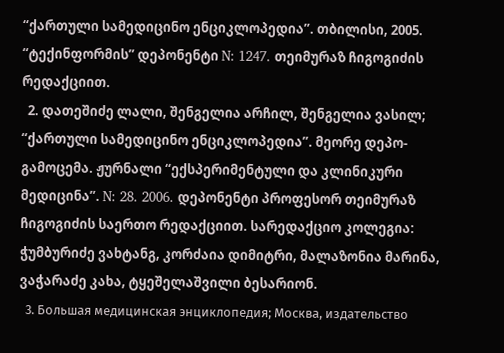“ქართული სამედიცინო ენციკლოპედია”. თბილისი, 2005. “ტექინფორმის” დეპონენტი N: 1247. თეიმურაზ ჩიგოგიძის რედაქციით.
  2. დათეშიძე ლალი, შენგელია არჩილ, შენგელია ვასილ; “ქართული სამედიცინო ენციკლოპედია”. მეორე დეპო-გამოცემა. ჟურნალი “ექსპერიმენტული და კლინიკური მედიცინა”. N: 28. 2006. დეპონენტი პროფესორ თეიმურაზ ჩიგოგიძის საერთო რედაქციით. სარედაქციო კოლეგია: ჭუმბურიძე ვახტანგ, კორძაია დიმიტრი, მალაზონია მარინა, ვაჭარაძე კახა, ტყეშელაშვილი ბესარიონ.
  3. Большая медицинская энциклопедия; Москва, издательство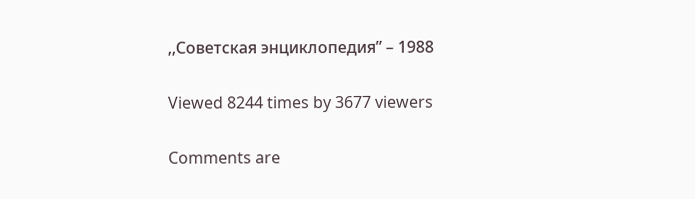,,Советская энциклопедия” – 1988

Viewed 8244 times by 3677 viewers

Comments are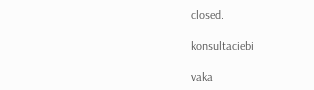closed.

konsultaciebi

vaka